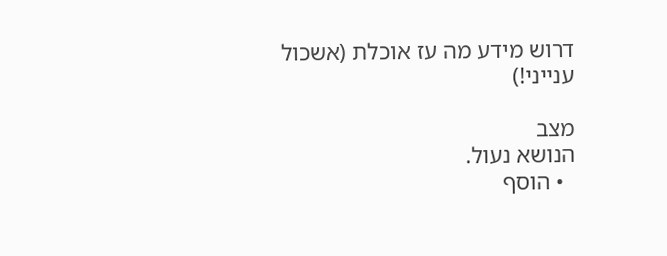דרוש מידע מה עז אוכלת (אשכול ענייני!)

מצב
הנושא נעול.
  • הוסף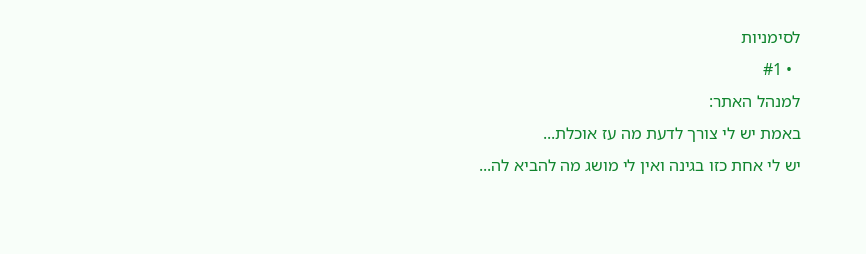לסימניות
  • #1
למנהל האתר:
באמת יש לי צורך לדעת מה עז אוכלת...
יש לי אחת כזו בגינה ואין לי מושג מה להביא לה...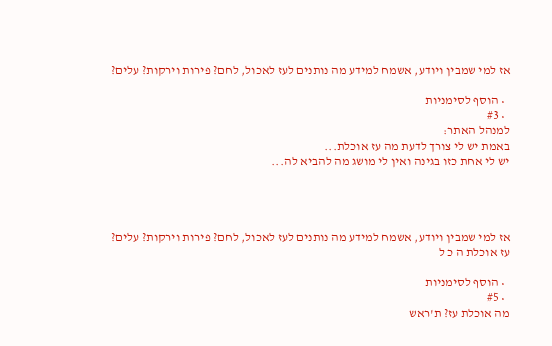אז למי שמבין ויודע, אשמח למידע מה נותנים לעז לאכול, לחם? פירות וירקות? עלים?

  • הוסף לסימניות
  • #3
למנהל האתר:
באמת יש לי צורך לדעת מה עז אוכלת...
יש לי אחת כזו בגינה ואין לי מושג מה להביא לה...




אז למי שמבין ויודע, אשמח למידע מה נותנים לעז לאכול, לחם? פירות וירקות? עלים?
עז אוכלת ה כ ל

  • הוסף לסימניות
  • #5
מה אוכלת עז? ת'ראש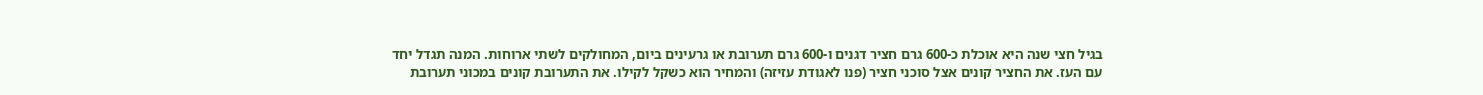בגיל חצי שנה היא אוכלת כ-600 גרם חציר דגנים ו-600 גרם תערובת או גרעינים ביום, המחולקים לשתי ארוחות. המנה תגדל יחד עם העז. את החציר קונים אצל סוכני חציר (פנו לאגודת עזיזה) והמחיר הוא כשקל לקילו. את התערובת קונים במכוני תערובת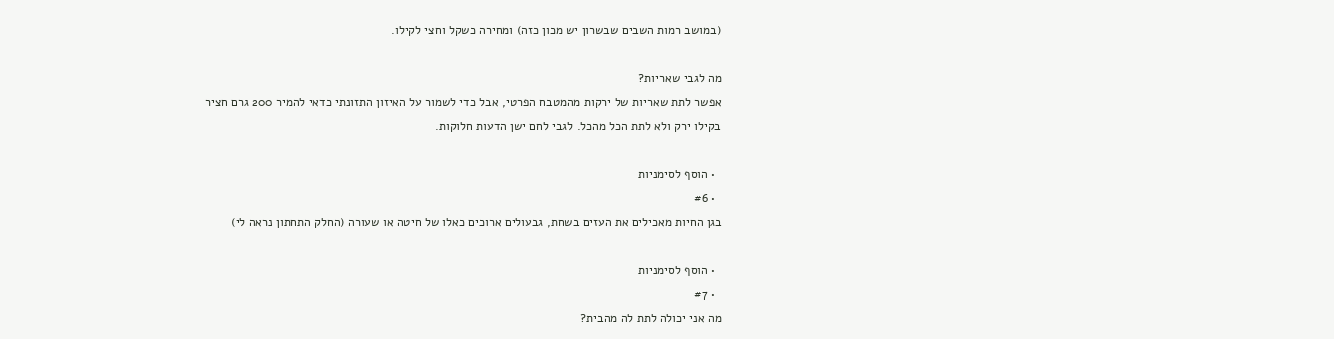(במושב רמות השבים שבשרון יש מכון כזה) ומחירה כשקל וחצי לקילו.

מה לגבי שאריות?
אפשר לתת שאריות של ירקות מהמטבח הפרטי, אבל כדי לשמור על האיזון התזונתי כדאי להמיר 200 גרם חציר בקילו ירק ולא לתת הכל מהכל. לגבי לחם ישן הדעות חלוקות.

  • הוסף לסימניות
  • #6
בגן החיות מאכילים את העזים בשחת, גבעולים ארוכים כאלו של חיטה או שעורה (החלק התחתון נראה לי)

  • הוסף לסימניות
  • #7
מה אני יכולה לתת לה מהבית?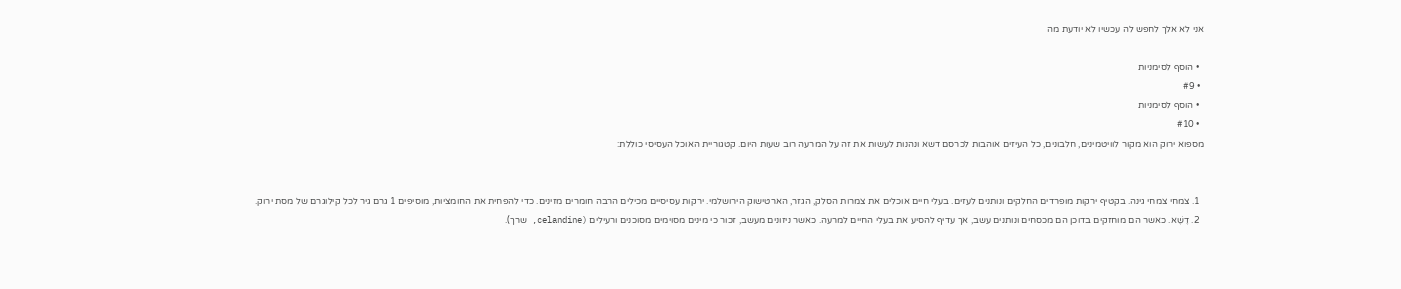אני לא אלך לחפש לה עכשיו לא יודעת מה

  • הוסף לסימניות
  • #9
  • הוסף לסימניות
  • #10
מספוא ירוק הוא מקור לוויטמינים, חלבונים, כל העיזים אוהבות לכרסם דשא ונהנות לעשות את זה על המרעה רוב שעות היום. קטגוריית האוכל העסיסי כוללת:


  1. צמחי צמחי גינה. בקטיף ירקות מופרדים החלקים ונותנים לעזים. בעלי חיים אוכלים את צמרות הסלק, הגזר, הארטישוק הירושלמי. ירקות עסיסיים מכילים הרבה חומרים מזינים. כדי להפחית את החומציות, מוסיפים 1 גרם גיר לכל קילוגרם של מסת ירוק.
  2. דֶשֶׁא. כאשר הם מוחזקים בדוכן הם מכסחים ונותנים עשב, אך עדיף להסיע את בעלי החיים למרעה. כאשר ניזונים מעשב, זכור כי מינים מסוימים מסוכנים ורעילים (celandine, שרך).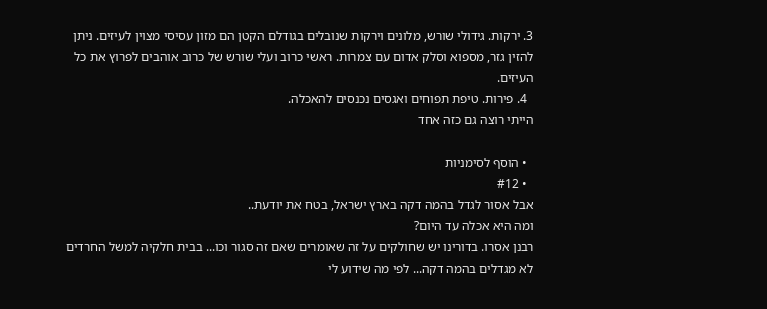3. ירקות. גידולי שורש, מלונים וירקות שנובלים בגודלם הקטן הם מזון עסיסי מצוין לעיזים. ניתן להזין גזר, מספוא וסלק אדום עם צמרות. ראשי כרוב ועלי שורש של כרוב אוהבים לפרוץ את כל העיזים.
  4. פירות. טיפת תפוחים ואגסים נכנסים להאכלה.
הייתי רוצה גם כזה אחד

  • הוסף לסימניות
  • #12
אבל אסור לגדל בהמה דקה בארץ ישראל, בטח את יודעת..
ומה היא אכלה עד היום?
רבנן אסרו. בדורינו יש שחולקים על זה שאומרים שאם זה סגור וכו... בבית חלקיה למשל החרדים לא מגדלים בהמה דקה... לפי מה שידוע לי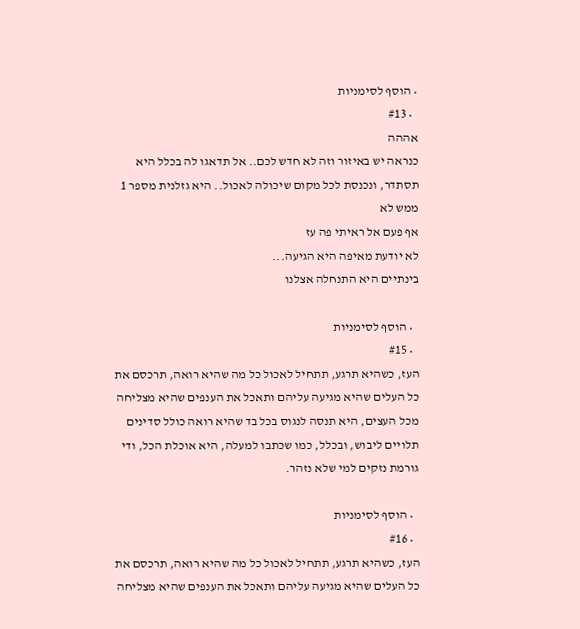• הוסף לסימניות
  • #13
אההה
כנראה יש באיזור וזה לא חדש לכם.. אל תדאגו לה בכלל היא תסתדר, ונכנסת לכל מקום שיכולה לאכול.. היא גזלנית מספר 1
ממש לא
אף פעם אל ראיתי פה עז
לא יודעת מאיפה היא הגיעה...
בינתיים היא התנחלה אצלנו

  • הוסף לסימניות
  • #15
העז, כשהיא תרגע, תתחיל לאכול כל מה שהיא רואה, תרכסם את כל העלים שהיא מגיעה עליהם ותאכל את הענפים שהיא מצליחה מכל העצים, היא תנסה לנגוס בכל בד שהיא רואה כולל סדינים תלויים ליבוש, ובכלל, כמו שכתבו למעלה, היא אוכלת הכל, ודי גורמת נזקים למי שלא נזהר.

  • הוסף לסימניות
  • #16
העז, כשהיא תרגע, תתחיל לאכול כל מה שהיא רואה, תרכסם את כל העלים שהיא מגיעה עליהם ותאכל את הענפים שהיא מצליחה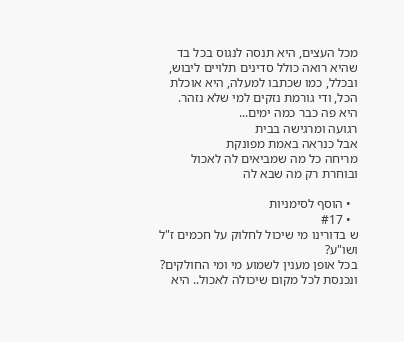מכל העצים, היא תנסה לנגוס בכל בד שהיא רואה כולל סדינים תלויים ליבוש, ובכלל, כמו שכתבו למעלה, היא אוכלת הכל, ודי גורמת נזקים למי שלא נזהר.
היא פה כבר כמה ימים...
רגועה ומרגישה בבית
אבל כנראה באמת מפונקת
מריחה כל מה שמביאים לה לאכול
ובוחרת רק מה שבא לה

  • הוסף לסימניות
  • #17
ש בדורינו מי שיכול לחלוק על חכמים ז"ל ושו"ע?
בכל אופן מענין לשמוע מי ומי החולקים?
ונכנסת לכל מקום שיכולה לאכול.. היא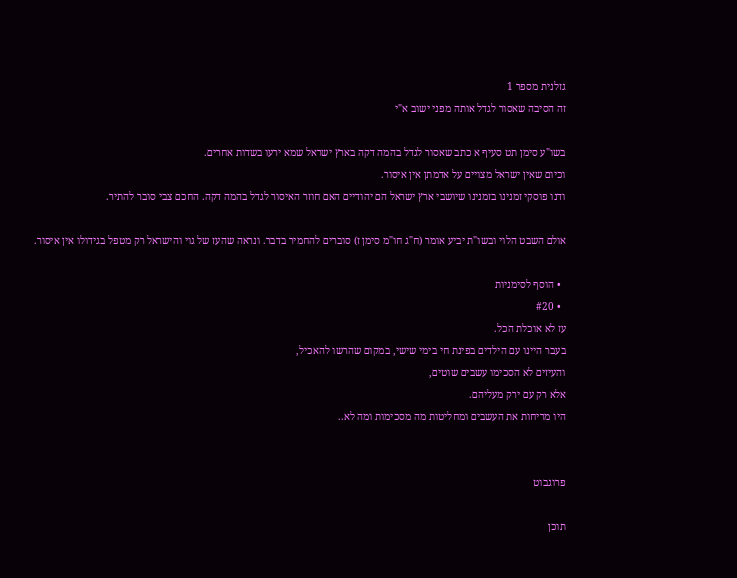גזלנית מספר 1
זה הסיבה שאסור לגדל אותה מפני ישוב א"י

בשו"ע סימן תט סעיף א כתב שאסור לגדל בהמה דקה בארץ ישראל שמא ירעו בשדות אחרים.
וכיום שאין ישראל מצויים על אדמתן אין איסור.
ודנו פוסקי זמנינו בזמנינו שיושבי ארץ ישראל הם יהודיים האם חוזר האיסור לגדל בהמה דקה. החכם צבי סובר להתיר.

אולם השבט הלוי ובשו"ת יביע אומר (ח"ג חו"מ סימן ז) סוברים להחמיר בדבר. ונראה שהעז של גוי והישראל רק מטפל בגידולו אין איסור.

  • הוסף לסימניות
  • #20
עז לא אוכלת הכל.
בעבר היינו עם הילדים בפינת חי בימי שישי, במקום שהרשו להאכיל,
והעיזים לא הסכימו עשבים שוטים,
אלא רק עם ירק מעליהם.
היו מריחות את העשבים ומחליטות מה מסכימות ומה לא..


פרוגבוט

תוכן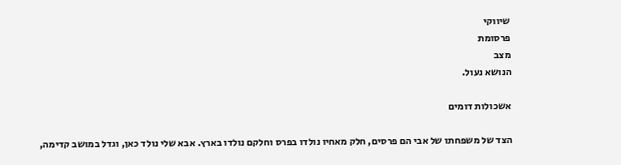שיווקי
פרסומת
מצב
הנושא נעול.

אשכולות דומים

הצד של משפחתו של אבי הם פרסים, חלק מאחיו נולדו בפרס וחלקם נולדו בארץ. אבא שלי נולד כאן, וגדל במושב קדימה,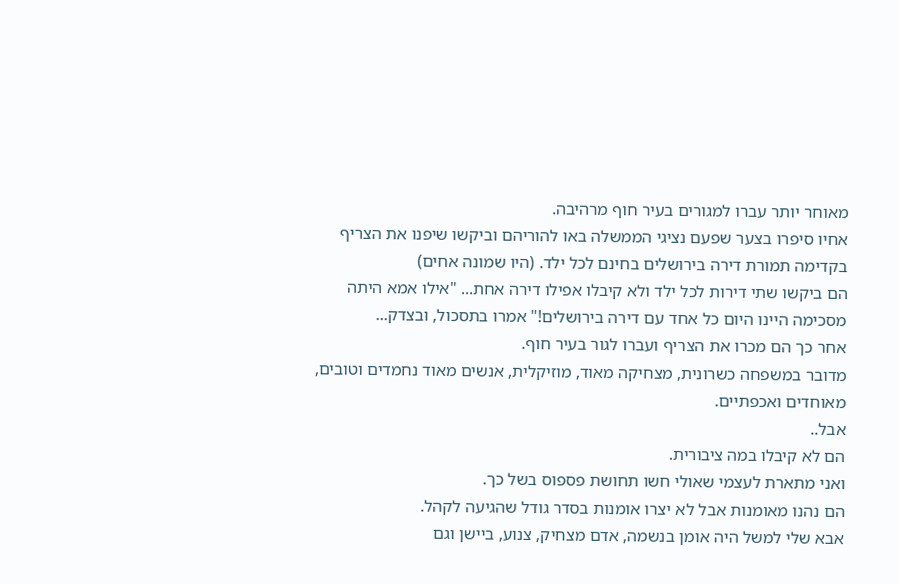מאוחר יותר עברו למגורים בעיר חוף מרהיבה.
אחיו סיפרו בצער שפעם נציגי הממשלה באו להוריהם וביקשו שיפנו את הצריף בקדימה תמורת דירה בירושלים בחינם לכל ילד. (היו שמונה אחים)
הם ביקשו שתי דירות לכל ילד ולא קיבלו אפילו דירה אחת... "אילו אמא היתה מסכימה היינו היום כל אחד עם דירה בירושלים!" אמרו בתסכול, ובצדק...
אחר כך הם מכרו את הצריף ועברו לגור בעיר חוף.
מדובר במשפחה כשרונית, מצחיקה מאוד, מוזיקלית, אנשים מאוד נחמדים וטובים, מאוחדים ואכפתיים.
אבל..
הם לא קיבלו במה ציבורית.
ואני מתארת לעצמי שאולי חשו תחושת פספוס בשל כך.
הם נהנו מאומנות אבל לא יצרו אומנות בסדר גודל שהגיעה לקהל.
אבא שלי למשל היה אומן בנשמה, אדם מצחיק, צנוע, ביישן וגם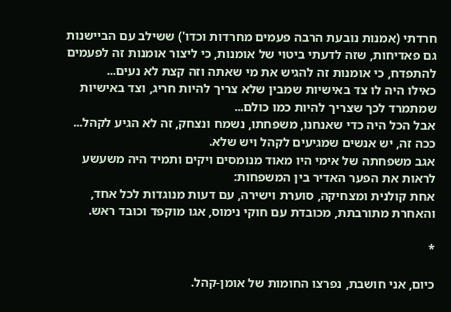חרדתי (אמנות נובעת הרבה פעמים מחרדות וכדו') ששילב עם הביישנות גם פאדיחות, שזה לדעתי ביטוי של אומנות, כי ליצור אומנות זה לפעמים להתפדח, כי אומנות זה להגיש את מי שאתה וזה קצת לא נעים...
כאילו היה לו צד באישיות שמבין שלא צריך להיות חריג, וצד באישיות שמתמרד לכך שצריך להיות כמו כולם...
אבל הכל היה כדי שאנחנו, משפחתו, נשמח ונצחק, זה לא הגיע לקהל...
ככה זה, יש אנשים שמגיעים לקהל ויש שלא.
אגב משפחתה של אימי היו מאוד מנומסים ויקים ותמיד היה משעשע לראות את הפער האדיר בין המשפחות:
אחת קולנית ומצחיקה, סוערת וישירה, עם דעות מנוגדות לכל אחד, והאחרת מתורבתת, מכובדת עם חוקי נימוס, אגו מוקפד וכובד ראש.

*

כיום, אני חושבת, נפרצו החומות של אומן-קהל.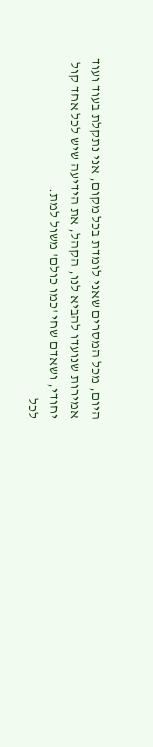היום, מכל המסרים שאני לומדת בכל מקום, אני נתקלת בעוד ועוד אמירות שנועדו להביא לנו, הקהל, את הידיעה שיש לכל אחד קול יחודי, ושאדם שחי 'כמו כולם' משול למת.
לכל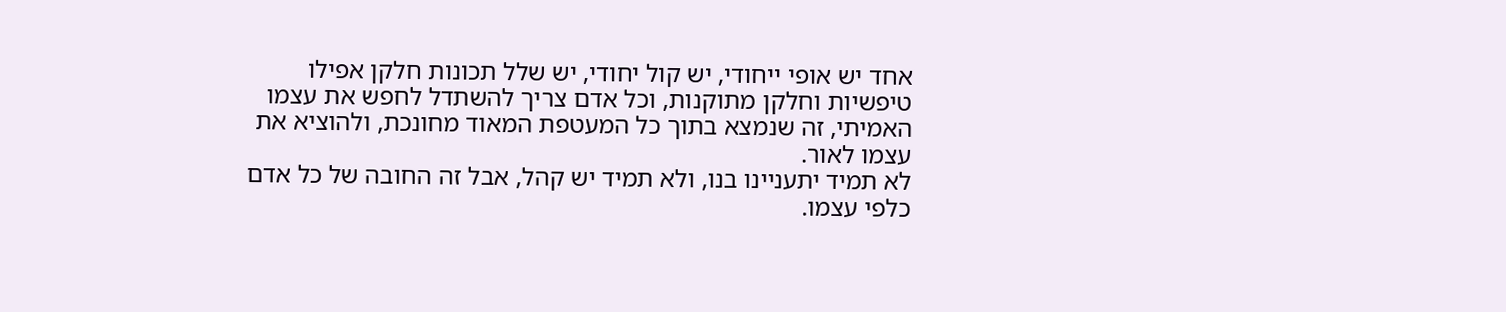אחד יש אופי ייחודי, יש קול יחודי, יש שלל תכונות חלקן אפילו טיפשיות וחלקן מתוקנות, וכל אדם צריך להשתדל לחפש את עצמו האמיתי, זה שנמצא בתוך כל המעטפת המאוד מחונכת, ולהוציא את עצמו לאור.
לא תמיד יתעניינו בנו, ולא תמיד יש קהל, אבל זה החובה של כל אדם כלפי עצמו.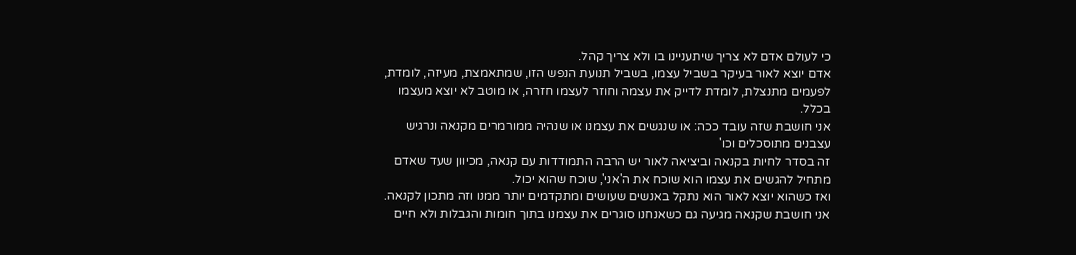כי לעולם אדם לא צריך שיתעניינו בו ולא צריך קהל.
אדם יוצא לאור בעיקר בשביל עצמו, בשביל תנועת הנפש הזו, שמתאמצת, מעיזה, לומדת, לפעמים מתנצלת, לומדת לדייק את עצמה וחוזר לעצמו חזרה, או מוטב לא יוצא מעצמו בכלל.
אני חושבת שזה עובד ככה: או שנגשים את עצמנו או שנהיה ממורמרים מקנאה ונרגיש עצבנים מתוסכלים וכו'
זה בסדר לחיות בקנאה וביציאה לאור יש הרבה התמודדות עם קנאה, מכיוון שעד שאדם מתחיל להגשים את עצמו הוא שוכח את ה'אני', שוכח שהוא יכול.
ואז כשהוא יוצא לאור הוא נתקל באנשים שעושים ומתקדמים יותר ממנו וזה מתכון לקנאה.
אני חושבת שקנאה מגיעה גם כשאנחנו סוגרים את עצמנו בתוך חומות והגבלות ולא חיים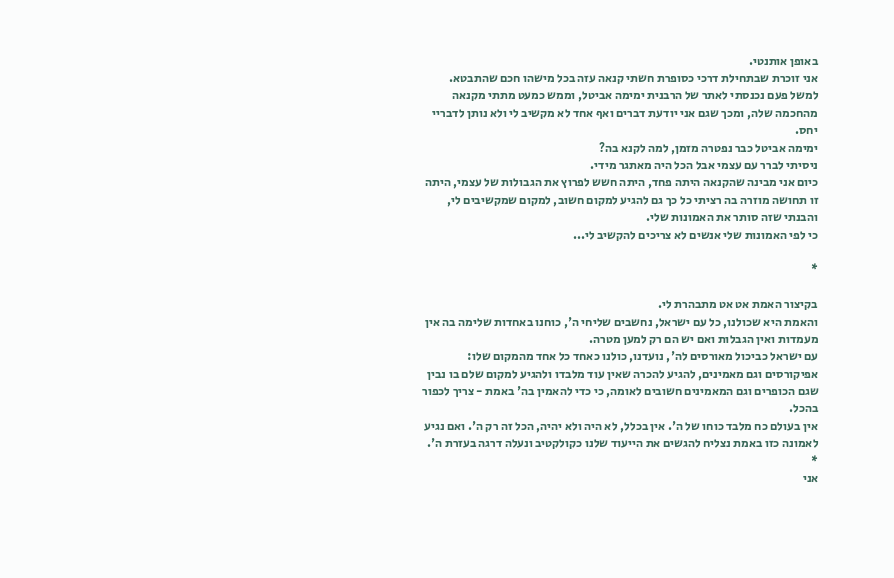באופן אותנטי.
אני זוכרת שבתחילת דרכי כסופרת חשתי קנאה עזה בכל מישהו חכם שהתבטא.
למשל פעם נכנסתי לאתר של הרבנית ימימה אביטל, וממש כמעט מתתי מקנאה מהחכמה שלה, ומכך שגם אני יודעת דברים ואף אחד לא מקשיב לי ולא נותן לדבריי יחס.
ימימה אביטל כבר נפטרה מזמן, למה לקנא בה?
ניסיתי לברר עם עצמי אבל הכל היה מאתגר מידי.
כיום אני מבינה שהקנאה היתה פחד, היתה חשש לפרוץ את הגבולות של עצמי, היתה זו תחושה מוזרה בה רציתי כל כך גם להגיע למקום חשוב, למקום שמקשיבים לי, והבנתי שזה סותר את האמונות שלי.
כי לפי האמונות שלי אנשים לא צריכים להקשיב לי...

*

בקיצור האמת אט אט מתבהרת לי.
והאמת היא שכולנו, כל עם ישראל, נחשבים שליחי ה', כוחנו באחדות שלימה בה אין מעמדות ואין הגבלות ואם יש הם רק למען מטרה.
עם ישראל כביכול מאורסים לה', נועדנו, כולנו כאחד כל אחד מהמקום שלו: אפיקורסים וגם מאמינים, להגיע להכרה שאין עוד מלבדו ולהגיע למקום שלם בו נבין שגם הכופרים וגם המאמינים חשובים לאומה, כי כדי להאמין בה' באמת - צריך לכפור בהכל.
אין בעולם כח מלבד כוחו של ה'. אין בכלל, לא היה ולא יהיה, הכל זה רק ה'. ואם נגיע לאמונה כזו באמת נצליח להגשים את הייעוד שלנו כקולקטיב ונעלה דרגה בעזרת ה'.
*
אני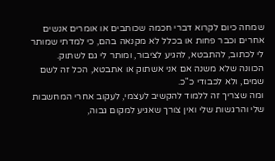שמחה כיום לקרוא דברי חכמה שכותבים או אומרים אנשים אחרים וכבר פחות או בכלל לא מקנאה בהם, כי למדתי שמותר לי לכתוב, להתבטא, להגיע לציבור, ומותר לי גם לשתוק.
הכוונה שלא משנה אם אני אשתוק או אתבטא, הכל זה לשם שמים, ולא לכבודי כ"כ.
ומה שצריך זה ללמוד להקשיב לעצמי, לעקוב אחרי המחשבות שלי והרגשות שלי ואין צורך שאגיע למקום גבוה,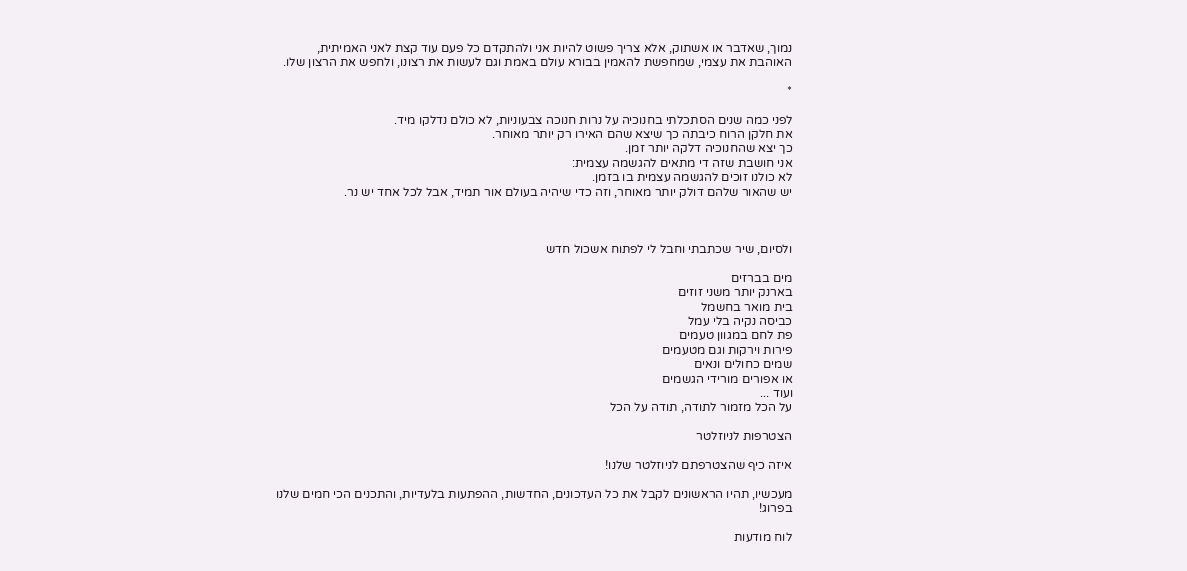נמוך, שאדבר או אשתוק, אלא צריך פשוט להיות אני ולהתקדם כל פעם עוד קצת לאני האמיתית, האוהבת את עצמי, שמחפשת להאמין בבורא עולם באמת וגם לעשות את רצונו, ולחפש את הרצון שלו.

*

לפני כמה שנים הסתכלתי בחנוכיה על נרות חנוכה צבעוניות, לא כולם נדלקו מיד.
את חלקן הרוח כיבתה כך שיצא שהם האירו רק יותר מאוחר.
כך יצא שהחנוכיה דלקה יותר זמן.
אני חושבת שזה די מתאים להגשמה עצמית:
לא כולנו זוכים להגשמה עצמית בו בזמן.
יש שהאור שלהם דולק יותר מאוחר, וזה כדי שיהיה בעולם אור תמיד, אבל לכל אחד יש נר.



ולסיום, שיר שכתבתי וחבל לי לפתוח אשכול חדש

מים בברזים
בארנק יותר משני זוזים
בית מואר בחשמל
כביסה נקיה בלי עמל
פת לחם במגוון טעמים
פירות וירקות וגם מטעמים
שמים כחולים ונאים
או אפורים מורידי הגשמים
ועוד ...
על הכל מזמור לתודה, תודה על הכל

הצטרפות לניוזלטר

איזה כיף שהצטרפתם לניוזלטר שלנו!

מעכשיו, תהיו הראשונים לקבל את כל העדכונים, החדשות, ההפתעות בלעדיות, והתכנים הכי חמים שלנו בפרוג!

לוח מודעות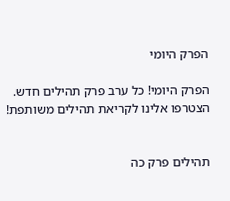הפרק היומי

הפרק היומי! כל ערב פרק תהילים חדש. הצטרפו אלינו לקריאת תהילים משותפת!


תהילים פרק כה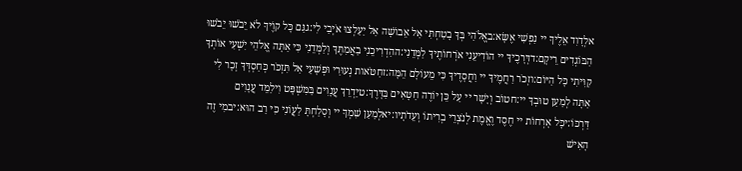אלְדָוִד אֵלֶיךָ יי נַפְשִׁי אֶשָּׂא:באֱלֹהַי בְּךָ בָטַחְתִּי אַל אֵבוֹשָׁה אַל יַעַלְצוּ אֹיְבַי לִי:גגַּם כָּל קוֶֹיךָ לֹא יֵבֹשׁוּ יֵבֹשׁוּ הַבּוֹגְדִים רֵיקָם:דדְּרָכֶיךָ יי הוֹדִיעֵנִי אֹרְחוֹתֶיךָ לַמְּדֵנִי:ההַדְרִיכֵנִי בַאֲמִתֶּךָ וְלַמְּדֵנִי כִּי אַתָּה אֱלֹהֵי יִשְׁעִי אוֹתְךָ קִוִּיתִי כָּל הַיּוֹם:וזְכֹר רַחֲמֶיךָ יי וַחֲסָדֶיךָ כִּי מֵעוֹלָם הֵמָּה:זחַטֹּאות נְעוּרַי וּפְשָׁעַי אַל תִּזְכֹּר כְּחַסְדְּךָ זְכָר לִי אַתָּה לְמַעַן טוּבְךָ יי:חטוֹב וְיָשָׁר יי עַל כֵּן יוֹרֶה חַטָּאִים בַּדָּרֶךְ:טיַדְרֵךְ עֲנָוִים בַּמִּשְׁפָּט וִילַמֵּד עֲנָוִים דַּרְכּוֹ:יכָּל אָרְחוֹת יי חֶסֶד וֶאֱמֶת לְנֹצְרֵי בְרִיתוֹ וְעֵדֹתָיו:יאלְמַעַן שִׁמְךָ יי וְסָלַחְתָּ לַעֲוֹנִי כִּי רַב הוּא:יבמִי זֶה הָאִישׁ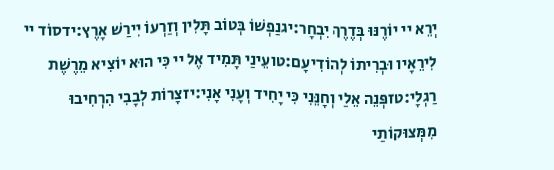יְרֵא יי יוֹרֶנּוּ בְּדֶרֶךְ יִבְחָר:יגנַפְשׁוֹ בְּטוֹב תָּלִין וְזַרְעוֹ יִירַשׁ אָרֶץ:ידסוֹד יי לִירֵאָיו וּבְרִיתוֹ לְהוֹדִיעָם:טועֵינַי תָּמִיד אֶל יי כִּי הוּא יוֹצִיא מֵרֶשֶׁת רַגְלָי:טזפְּנֵה אֵלַי וְחָנֵּנִי כִּי יָחִיד וְעָנִי אָנִי:יזצָרוֹת לְבָבִי הִרְחִיבוּ מִמְּצוּקוֹתַי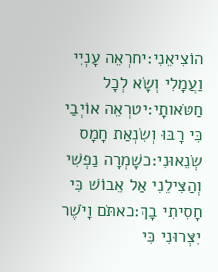הוֹצִיאֵנִי:יחרְאֵה עָנְיִי וַעֲמָלִי וְשָׂא לְכָל חַטֹּאותָי:יטרְאֵה אוֹיְבַי כִּי רָבּוּ וְשִׂנְאַת חָמָס שְׂנֵאוּנִי:כשָׁמְרָה נַפְשִׁי וְהַצִּילֵנִי אַל אֵבוֹשׁ כִּי חָסִיתִי בָךְ:כאתֹּם וָיֹשֶׁר יִצְּרוּנִי כִּי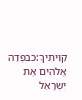קִוִּיתִיךָ:כבפְּדֵה אֱלֹהִים אֶת יִשְׂרָאֵל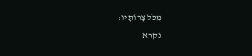מִכֹּל צָרוֹתָיו:
נקרא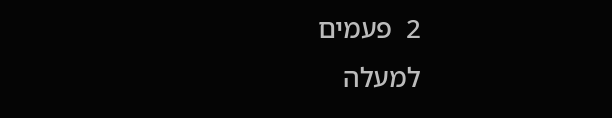2  פעמים
למעלה